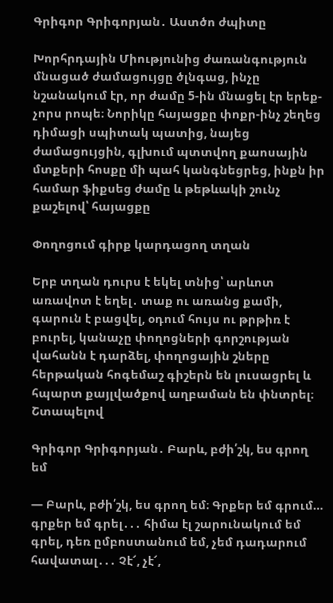Գրիգոր Գրիգորյան․ Աստծո ժպիտը

Խորհրդային Միությունից ժառանգություն մնացած ժամացույցը ծլնգաց, ինչը նշանակում էր, որ ժամը 5-ին մնացել էր երեք-չորս րոպե։ Նորիկը հայացքը փոքր-ինչ շեղեց դիմացի սպիտակ պատից, նայեց ժամացույցին, գլխում պտտվող քաոսային մտքերի հոսքը մի պահ կանգնեցրեց, ինքն իր համար ֆիքսեց ժամը և թեթևակի շունչ քաշելով՝ հայացքը

Փողոցում գիրք կարդացող տղան

Երբ տղան դուրս է եկել տնից՝ արևոտ առավոտ է եղել․ տաք ու առանց քամի, գարուն է բացվել, օդում հույս ու թրթիռ է բուրել, կանաչը փողոցների գորշության վահանն է դարձել, փողոցային շները հերթական հոգեմաշ գիշերն են լուսացրել և հպարտ քայլվածքով աղբաման են փնտրել։ Շտապելով

Գրիգոր Գրիգորյան․ Բարև, բժի՛շկ, ես գրող եմ

— Բարև, բժի՛շկ, ես գրող եմ։ Գրքեր եմ գրում… գրքեր եմ գրել․․․ հիմա էլ շարունակում եմ գրել, դեռ ըմբոստանում եմ, չեմ դադարում հավատալ․․․ Չէ՜, չէ՜,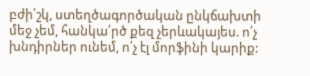բժի՛շկ, ստեղծագործական ընկճախտի մեջ չեմ, հանկա՛րծ քեզ չերևակայես. ո՛չ խնդիրներ ունեմ, ո՛չ էլ մորֆինի կարիք: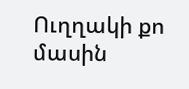Ուղղակի քո մասին